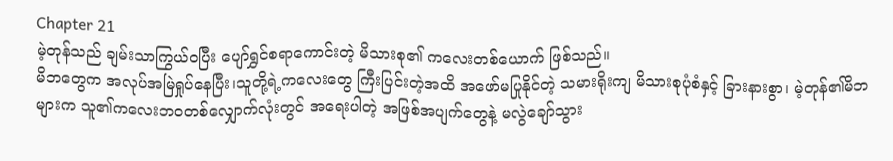Chapter 21
မဲ့တုန်သည် ချမ်းသာကြွယ်ဝပြီး ပျော်ရွှင်စရာကောင်းတဲ့ မိသားစု၏ ကလေးတစ်ယောက် ဖြစ်သည်။
မိဘတွေက အလုပ်အမြဲရှုပ်နေပြီး၊သူတို့ရဲ့ကလေးတွေ ကြီးပြင်းတဲ့အထိ အဖော်မပြုနိုင်တဲ့ သမားရိုးကျ မိသားစုပုံစံနှင့် ခြားနားစွာ၊ မဲ့တုန်၏မိဘများက သူ၏ကလေးဘဝတစ်လျှောက်လုံးတွင် အရေးပါတဲ့ အဖြစ်အပျက်တွေနဲ့ မလွဲချော်သွား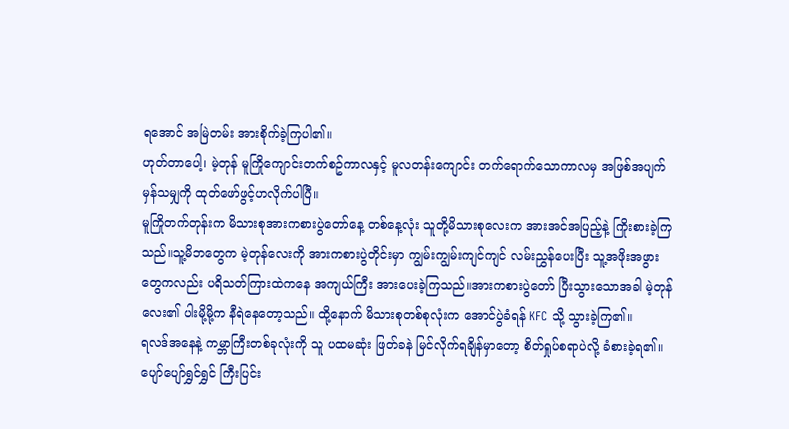ရအောင် အမြဲတမ်း အားစိုက်ခဲ့ကြပါ၏။
ဟုတ်တာပေါ့၊ မဲ့တုန် မူကြိုကျောင်းတက်စဥ်ကာလနှင့် မူလတန်းကျောင်း တက်ရောက်သောကာလမှ အဖြစ်အပျက်မှန်သမျှကို ထုတ်ဖော်ဖွင့်ဟလိုက်ပါပြီ။
မူကြိုတက်တုန်းက မိသားစုအားကစားပွဲတော်နေ့ တစ်နေ့လုံး သူတို့မိသားစုလေးက အားအင်အပြည့်နဲ့ ကြိုးစားခဲ့ကြသည်။သူ့မိဘတွေက မဲ့တုန်လေးကို အားကစားပွဲတိုင်းမှာ ကျွမ်းကျွမ်းကျင်ကျင် လမ်းညွှန်ပေးပြီး သူ့အဖိုးအဖွားတွေကလည်း ပရိသတ်ကြားထဲကနေ အကျယ်ကြီး အားပေးခဲ့ကြသည်။အားကစားပွဲတော် ပြီးသွားသောအခါ မဲ့တုန်လေး၏ ပါးမို့မို့က နီရဲနေတော့သည်။ ထို့နောက် မိသားစုတစ်စုလုံးက အောင်ပွဲခံရန် KFC သို့ သွားခဲ့ကြ၏။
ရလဒ်အနေနဲ့ ကမ္ဘာကြီးတစ်ခုလုံးကို သူ ပထမဆုံး ဖြတ်ခနဲ မြင်လိုက်ရချိန်မှာတော့ စိတ်ရှုပ်စရာပဲလို့ ခံစားခဲ့ရ၏။ ပျော်ပျော်ရွှင်ရွှင် ကြီးပြင်း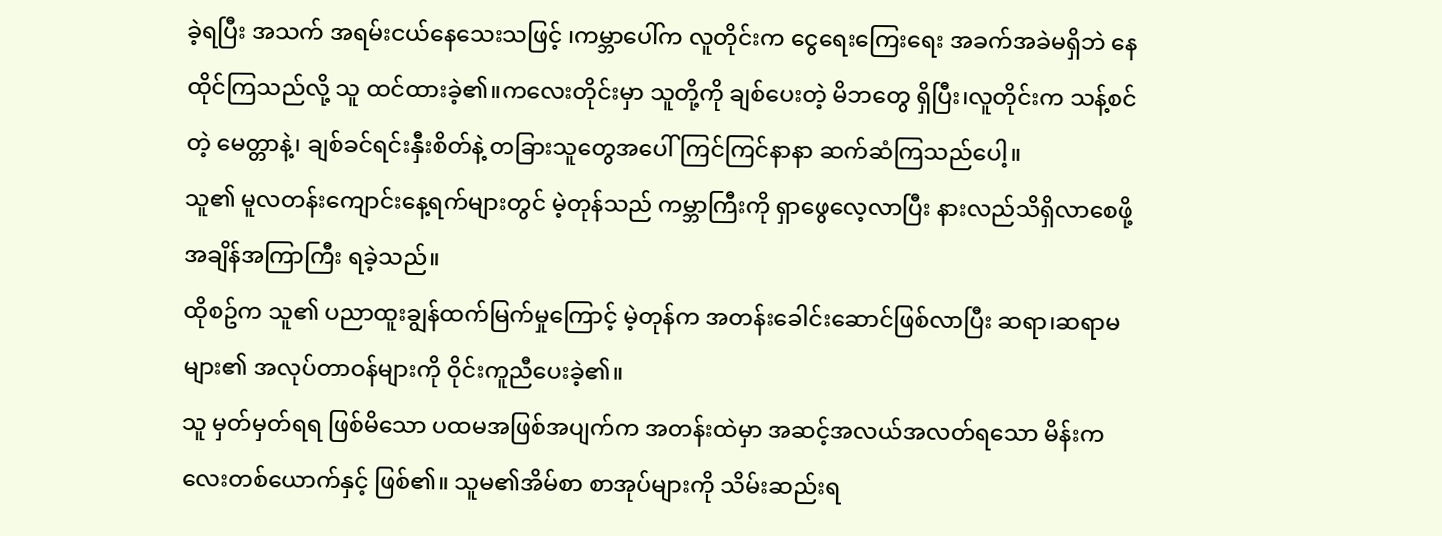ခဲ့ရပြီး အသက် အရမ်းငယ်နေသေးသဖြင့် ၊ကမ္ဘာပေါ်က လူတိုင်းက ငွေရေးကြေးရေး အခက်အခဲမရှိဘဲ နေထိုင်ကြသည်လို့ သူ ထင်ထားခဲ့၏။ကလေးတိုင်းမှာ သူတို့ကို ချစ်ပေးတဲ့ မိဘတွေ ရှိပြီး၊လူတိုင်းက သန့်စင်တဲ့ မေတ္တာနဲ့၊ ချစ်ခင်ရင်းနှီးစိတ်နဲ့ တခြားသူတွေအပေါ် ကြင်ကြင်နာနာ ဆက်ဆံကြသည်ပေါ့။
သူ၏ မူလတန်းကျောင်းနေ့ရက်များတွင် မဲ့တုန်သည် ကမ္ဘာကြီးကို ရှာဖွေလေ့လာပြီး နားလည်သိရှိလာစေဖို့ အချိန်အကြာကြီး ရခဲ့သည်။
ထိုစဥ်က သူ၏ ပညာထူးချွန်ထက်မြက်မှုကြောင့် မဲ့တုန်က အတန်းခေါင်းဆောင်ဖြစ်လာပြီး ဆရာ၊ဆရာမများ၏ အလုပ်တာဝန်များကို ဝိုင်းကူညီပေးခဲ့၏။
သူ မှတ်မှတ်ရရ ဖြစ်မိသော ပထမအဖြစ်အပျက်က အတန်းထဲမှာ အဆင့်အလယ်အလတ်ရသော မိန်းကလေးတစ်ယောက်နှင့် ဖြစ်၏။ သူမ၏အိမ်စာ စာအုပ်များကို သိမ်းဆည်းရ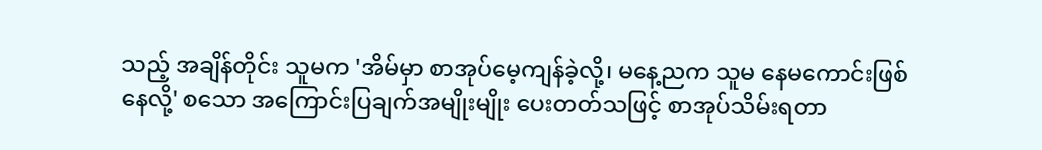သည့် အချိန်တိုင်း သူမက 'အိမ်မှာ စာအုပ်မေ့ကျန်ခဲ့လို့၊ မနေ့ညက သူမ နေမကောင်းဖြစ်နေလို့' စသော အကြောင်းပြချက်အမျိုးမျိုး ပေးတတ်သဖြင့် စာအုပ်သိမ်းရတာ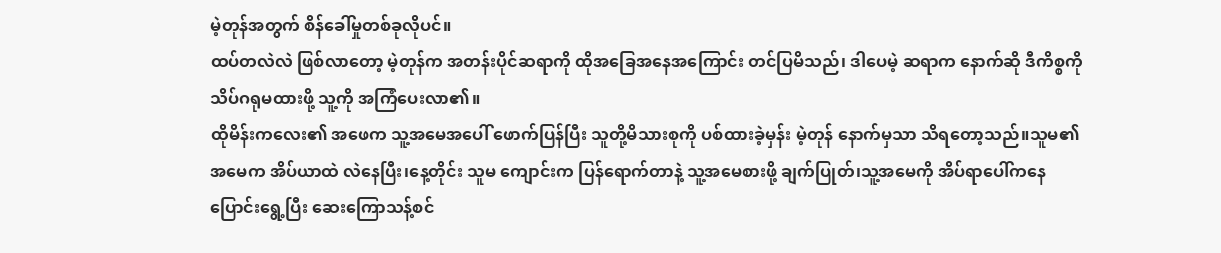မဲ့တုန်အတွက် စိန်ခေါ်မှုတစ်ခုလိုပင်။
ထပ်တလဲလဲ ဖြစ်လာတော့ မဲ့တုန်က အတန်းပိုင်ဆရာကို ထိုအခြေအနေအကြောင်း တင်ပြမိသည်၊ ဒါပေမဲ့ ဆရာက နောက်ဆို ဒီကိစ္စကိုသိပ်ဂရုမထားဖို့ သူ့ကို အကြံပေးလာ၏။
ထိုမိန်းကလေး၏ အဖေက သူ့အမေအပေါ် ဖောက်ပြန်ပြီး သူတို့မိသားစုကို ပစ်ထားခဲ့မှန်း မဲ့တုန် နောက်မှသာ သိရတော့သည်။သူမ၏ အမေက အိပ်ယာထဲ လဲနေပြီး၊နေ့တိုင်း သူမ ကျောင်းက ပြန်ရောက်တာနဲ့ သူ့အမေစားဖို့ ချက်ပြုတ်၊သူ့အမေကို အိပ်ရာပေါ်ကနေပြောင်းရွေ့ပြီး ဆေးကြောသန့်စင်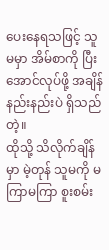ပေးနေရသဖြင့် သူမမှာ အိမ်စာကို ပြီးအောင်လုပ်ဖို့ အချိန်နည်းနည်းပဲ ရှိသည်တဲ့။
ထိုသို့ သိလိုက်ချိန်မှာ မဲ့တုန် သူမကို မကြာမကြာ စူးစမ်း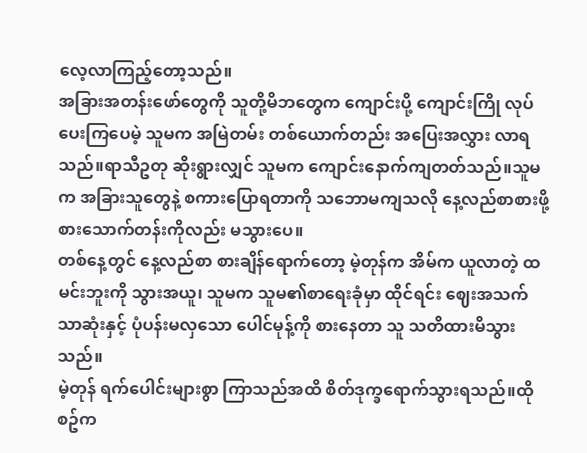လေ့လာကြည့်တော့သည်။
အခြားအတန်းဖော်တွေကို သူတို့မိဘတွေက ကျောင်းပို့ ကျောင်းကြို လုပ်ပေးကြပေမဲ့ သူမက အမြဲတမ်း တစ်ယောက်တည်း အပြေးအလွှား လာရသည်။ရာသီဥတု ဆိုးရွားလျှင် သူမက ကျောင်းနောက်ကျတတ်သည်။သူမက အခြားသူတွေနဲ့ စကားပြောရတာကို သဘောမကျသလို နေ့လည်စာစားဖို့ စားသောက်တန်းကိုလည်း မသွားပေ။
တစ်နေ့တွင် နေ့လည်စာ စားချိန်ရောက်တော့ မဲ့တုန်က အိမ်က ယူလာတဲ့ ထမင်းဘူးကို သွားအယူ၊ သူမက သူမ၏စာရေးခုံမှာ ထိုင်ရင်း ဈေးအသက်သာဆုံးနှင့် ပုံပန်းမလှသော ပေါင်မုန့်ကို စားနေတာ သူ သတိထားမိသွားသည်။
မဲ့တုန် ရက်ပေါင်းများစွာ ကြာသည်အထိ စိတ်ဒုက္ခရောက်သွားရသည်။ထိုစဥ်က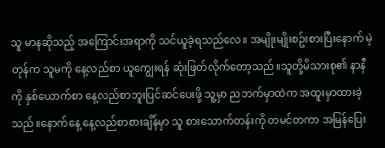သူ မာနဆိုသည့် အကြောင်းအရာကို သင်ယူခဲ့ရသည်လေ။ အမျိုးမျိုးစဥ်းစားပြီးနောက် မဲ့တုန်က သူမကို နေ့လည်စာ ယူကျွေးရန် ဆုံးဖြတ်လိုက်တော့သည်။သူတို့မိသားစု၏ နာနီကို နှစ်ယောက်စာ နေ့လည်စာဘူးပြင်ဆင်ပေးဖို့ သူ့မှာ ညဘက်မှာထဲက အထူးမှာထားခဲ့သည်။နောက်နေ့ နေ့လည်စာစားချိန်မှာ သူ စားသောက်တန်းကို တမင်တကာ အမြန်ပြေး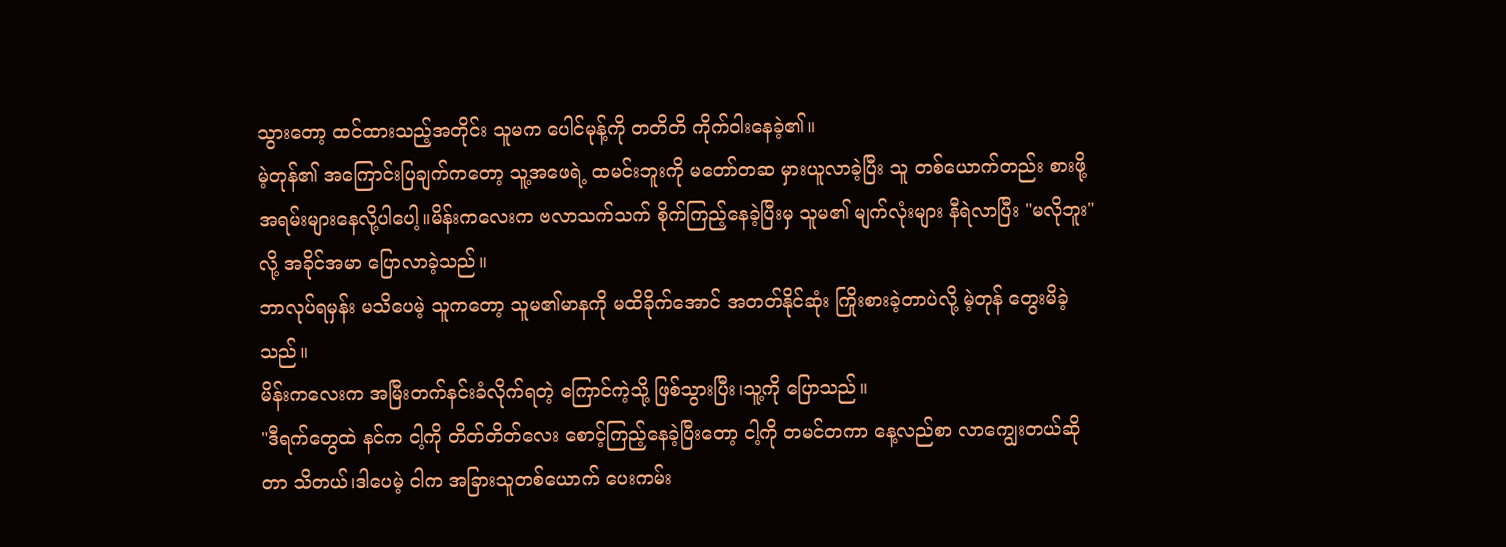သွားတော့ ထင်ထားသည့်အတိုင်း သူမက ပေါင်မုန့်ကို တတိတိ ကိုက်ဝါးနေခဲ့၏။
မဲ့တုန်၏ အကြောင်းပြချက်ကတော့ သူ့အဖေရဲ့ ထမင်းဘူးကို မတော်တဆ မှားယူလာခဲ့ပြီး သူ တစ်ယောက်တည်း စားဖို့ အရမ်းများနေလို့ပါပေါ့။မိန်းကလေးက ဗလာသက်သက် စိုက်ကြည့်နေခဲ့ပြီးမှ သူမ၏ မျက်လုံးများ နီရဲလာပြီး "မလိုဘူး"လို့ အခိုင်အမာ ပြောလာခဲ့သည်။
ဘာလုပ်ရမှန်း မသိပေမဲ့ သူကတော့ သူမ၏မာနကို မထိခိုက်အောင် အတတ်နိုင်ဆုံး ကြိုးစားခဲ့တာပဲလို့ မဲ့တုန် တွေးမိခဲ့သည်။
မိန်းကလေးက အမြီးတက်နင်းခံလိုက်ရတဲ့ ကြောင်ကဲ့သို့ ဖြစ်သွားပြီး၊သူ့ကို ပြောသည်။
"ဒီရက်တွေထဲ နင်က ငါ့ကို တိတ်တိတ်လေး စောင့်ကြည့်နေခဲ့ပြီးတော့ ငါ့ကို တမင်တကာ နေ့လည်စာ လာကျွေးတယ်ဆိုတာ သိတယ်၊ဒါပေမဲ့ ငါက အခြားသူတစ်ယောက် ပေးကမ်း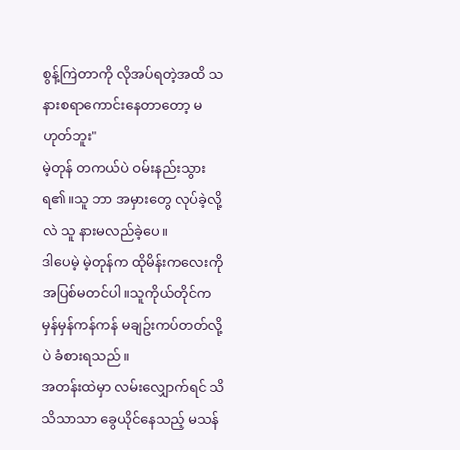စွန့်ကြဲတာကို လိုအပ်ရတဲ့အထိ သနားစရာကောင်းနေတာတော့ မဟုတ်ဘူး"
မဲ့တုန် တကယ်ပဲ ဝမ်းနည်းသွားရ၏။သူ ဘာ အမှားတွေ လုပ်ခဲ့လို့လဲ သူ နားမလည်ခဲ့ပေ။
ဒါပေမဲ့ မဲ့တုန်က ထိုမိန်းကလေးကို အပြစ်မတင်ပါ။သူကိုယ်တိုင်က မှန်မှန်ကန်ကန် မချဥ်းကပ်တတ်လို့ပဲ ခံစားရသည်။
အတန်းထဲမှာ လမ်းလျှောက်ရင် သိသိသာသာ ခွေယိုင်နေသည့် မသန်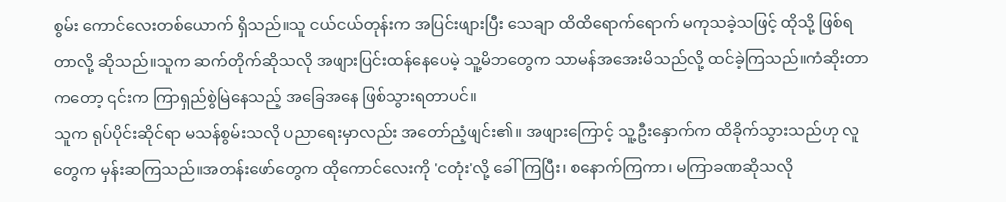စွမ်း ကောင်လေးတစ်ယောက် ရှိသည်။သူ ငယ်ငယ်တုန်းက အပြင်းဖျားပြီး သေချာ ထိထိရောက်ရောက် မကုသခဲ့သဖြင့် ထိုသို့ ဖြစ်ရတာလို့ ဆိုသည်။သူက ဆက်တိုက်ဆိုသလို အဖျားပြင်းထန်နေပေမဲ့ သူ့မိဘတွေက သာမန်အအေးမိသည်လို့ ထင်ခဲ့ကြသည်။ကံဆိုးတာကတော့ ၎င်းက ကြာရှည်စွဲမြဲနေသည့် အခြေအနေ ဖြစ်သွားရတာပင်။
သူက ရုပ်ပိုင်းဆိုင်ရာ မသန်စွမ်းသလို ပညာရေးမှာလည်း အတော်ညံ့ဖျင်း၏။ အဖျားကြောင့် သူ့ဦးနှောက်က ထိခိုက်သွားသည်ဟု လူတွေက မှန်းဆကြသည်။အတန်းဖော်တွေက ထိုကောင်လေးကို 'ငတုံး'လို့ ခေါ်ကြပြီး၊ စနောက်ကြကာ၊ မကြာခဏဆိုသလို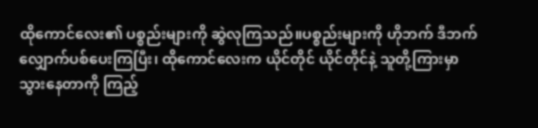ထိုကောင်လေး၏ ပစ္စည်းများကို ဆွဲလုကြသည်။ပစ္စည်းများကို ဟိုဘက် ဒီဘက် လျှောက်ပစ်ပေးကြပြီး၊ ထိုကောင်လေးက ယိုင်တိုင် ယိုင်တိုင်နဲ့ သူတို့ကြားမှာ သွားနေတာကို ကြည့်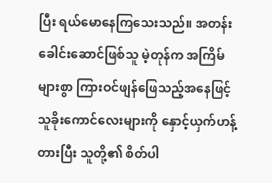ပြီး ရယ်မောနေကြသေးသည်။ အတန်းခေါင်းဆောင်ဖြစ်သူ မဲ့တုန်က အကြိမ်များစွာ ကြားဝင်ဖျန်ဖြေသည့်အနေဖြင့် သူခိုးကောင်လေးများကို နှောင့်ယှက်ဟန့်တားပြီး သူတို့၏ စိတ်ပါ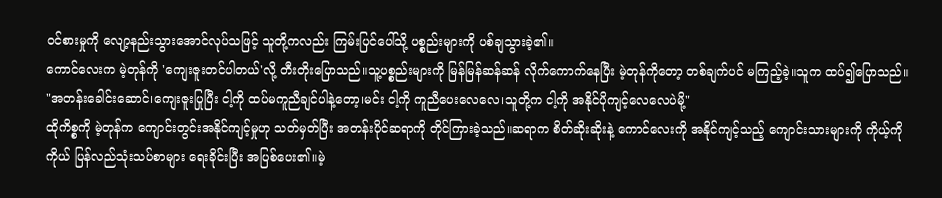ဝင်စားမှုကို လျော့နည်းသွားအောင်လုပ်သဖြင့် သူတို့ကလည်း ကြမ်းပြင်ပေါ်သို့ ပစ္စည်းများကို ပစ်ချသွားခဲ့၏။
ကောင်လေးက မဲ့တုန်ကို 'ကျေးဇူးတင်ပါတယ်'လို့ တီးတိုးပြောသည်။သူ့ပစ္စည်းများကို မြန်မြန်ဆန်ဆန် လိုက်ကောက်နေပြီး မဲ့တုန်ကိုတော့ တစ်ချက်ပင် မကြည့်ခဲ့။သူက ထပ်၍ပြောသည်။
"အတန်းခေါင်းဆောင်၊ကျေးဇူးပြုပြီး ငါ့ကို ထပ်မကူညီချင်ပါနဲ့တော့၊မင်း ငါ့ကို ကူညီပေးလေလေ၊သူတို့က ငါ့ကို အနိုင်ပိုကျင့်လေလေပဲမို့"
ထိုကိစ္စကို မဲ့တုန်က ကျောင်းတွင်းအနိုင်ကျင့်မှုဟု သတ်မှတ်ပြီး အတန်းပိုင်ဆရာကို တိုင်ကြားခဲ့သည်။ဆရာက စိတ်ဆိုးဆိုးနဲ့ ကောင်လေးကို အနိုင်ကျင့်သည့် ကျောင်းသားများကို ကိုယ့်ကိုကိုယ် ပြန်လည်သုံးသပ်စာများ ရေးခိုင်းပြီး အပြစ်ပေး၏။မဲ့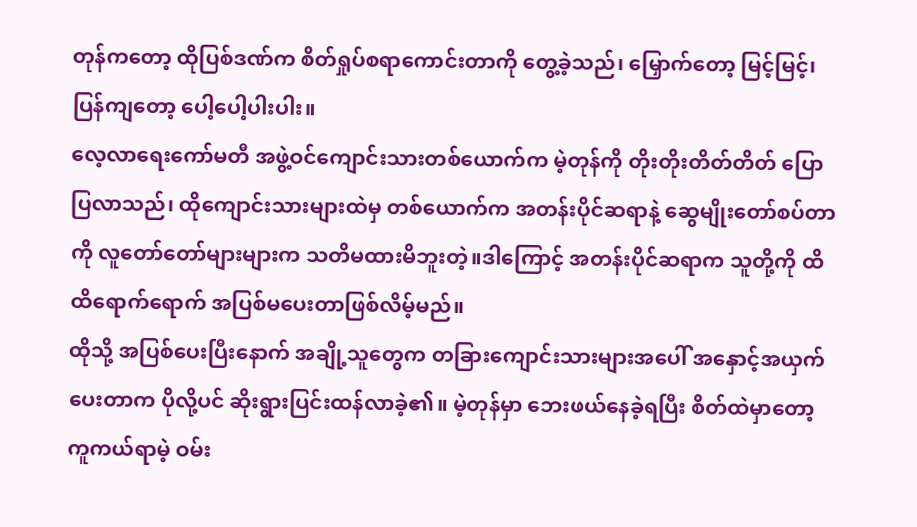တုန်ကတော့ ထိုပြစ်ဒဏ်က စိတ်ရှုပ်စရာကောင်းတာကို တွေ့ခဲ့သည်၊ မြှောက်တော့ မြင့်မြင့်၊ပြန်ကျတော့ ပေါ့ပေါ့ပါးပါး။
လေ့လာရေးကော်မတီ အဖွဲ့ဝင်ကျောင်းသားတစ်ယောက်က မဲ့တုန်ကို တိုးတိုးတိတ်တိတ် ပြောပြလာသည်၊ ထိုကျောင်းသားများထဲမှ တစ်ယောက်က အတန်းပိုင်ဆရာနဲ့ ဆွေမျိုးတော်စပ်တာကို လူတော်တော်များများက သတိမထားမိဘူးတဲ့။ဒါကြောင့် အတန်းပိုင်ဆရာက သူတို့ကို ထိထိရောက်ရောက် အပြစ်မပေးတာဖြစ်လိမ့်မည်။
ထိုသို့ အပြစ်ပေးပြီးနောက် အချို့သူတွေက တခြားကျောင်းသားများအပေါ် အနှောင့်အယှက်ပေးတာက ပိုလို့ပင် ဆိုးရွားပြင်းထန်လာခဲ့၏။ မဲ့တုန်မှာ ဘေးဖယ်နေခဲ့ရပြီး စိတ်ထဲမှာတော့ ကူကယ်ရာမဲ့ ဝမ်း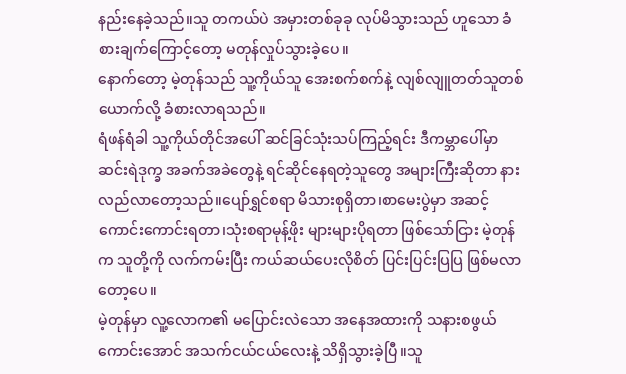နည်းနေခဲ့သည်။သူ တကယ်ပဲ အမှားတစ်ခုခု လုပ်မိသွားသည် ဟူသော ခံစားချက်ကြောင့်တော့ မတုန်လှုပ်သွားခဲ့ပေ။
နောက်တော့ မဲ့တုန်သည် သူ့ကိုယ်သူ အေးစက်စက်နဲ့ လျစ်လျူတတ်သူတစ်ယောက်လို့ ခံစားလာရသည်။
ရံဖန်ရံခါ သူ့ကိုယ်တိုင်အပေါ် ဆင်ခြင်သုံးသပ်ကြည့်ရင်း ဒီကမ္ဘာပေါ်မှာ ဆင်းရဲဒုက္ခ အခက်အခဲတွေနဲ့ ရင်ဆိုင်နေရတဲ့သူတွေ အများကြီးဆိုတာ နားလည်လာတော့သည်။ပျော်ရွှင်စရာ မိသားစုရှိတာ၊စာမေးပွဲမှာ အဆင့်ကောင်းကောင်းရတာ၊သုံးစရာမုန့်ဖိုး များများပိုရတာ ဖြစ်သော်ငြား မဲ့တုန်က သူတို့ကို လက်ကမ်းပြီး ကယ်ဆယ်ပေးလိုစိတ် ပြင်းပြင်းပြပြ ဖြစ်မလာတော့ပေ။
မဲ့တုန်မှာ လူ့လောက၏ မပြောင်းလဲသော အနေအထားကို သနားစဖွယ်ကောင်းအောင် အသက်ငယ်ငယ်လေးနဲ့ သိရှိသွားခဲ့ပြီ။သူ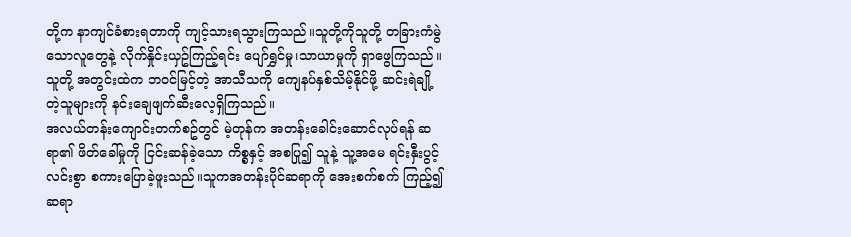တို့က နာကျင်ခံစားရတာကို ကျင့်သားရသွားကြသည်။သူတို့ကိုသူတို့ တခြားကံမွဲသောလူတွေနဲ့ လိုက်နှိုင်းယှဥ်ကြည့်ရင်း ပျော်ရွှင်မှု၊သာယာမှုကို ရှာဖွေကြသည်။သူတို့ အတွင်းထဲက ဘဝင်မြင့်တဲ့ အာသီသကို ကျေနပ်နှစ်သိမ့်နိုင်ဖို့ ဆင်းရဲချို့တဲ့သူများကို နင်းချေဖျက်ဆီးလေ့ရှိကြသည်။
အလယ်တန်းကျောင်းတက်စဥ်တွင် မဲ့တုန်က အတန်းခေါင်းဆောင်လုပ်ရန် ဆရာ၏ ဖိတ်ခေါ်မှုကို ငြင်းဆန်ခဲ့သော ကိစ္စနှင့် အစပြု၍ သူနဲ့ သူ့အမေ ရင်းနှီးပွင့်လင်းစွာ စကားပြောခဲ့ဖူးသည်။သူကအတန်းပိုင်ဆရာကို အေးစက်စက် ကြည့်၍ ဆရာ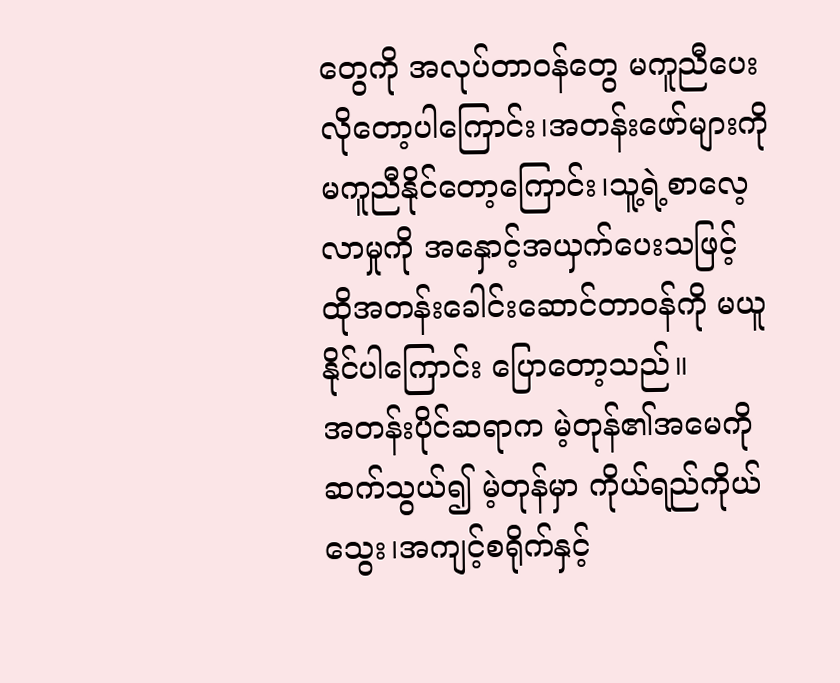တွေကို အလုပ်တာဝန်တွေ မကူညီပေးလိုတော့ပါကြောင်း၊အတန်းဖော်များကို မကူညီနိုင်တော့ကြောင်း၊သူ့ရဲ့စာလေ့လာမှုကို အနှောင့်အယှက်ပေးသဖြင့် ထိုအတန်းခေါင်းဆောင်တာဝန်ကို မယူနိုင်ပါကြောင်း ပြောတော့သည်။
အတန်းပိုင်ဆရာက မဲ့တုန်၏အမေကို ဆက်သွယ်၍ မဲ့တုန်မှာ ကိုယ်ရည်ကိုယ်သွေး၊အကျင့်စရိုက်နှင့်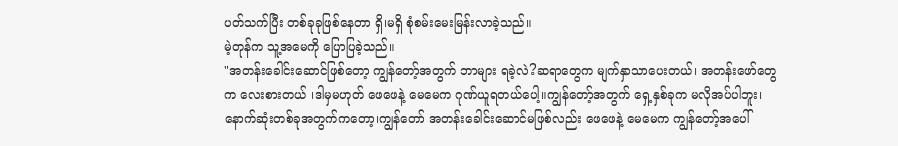ပတ်သက်ပြီး တစ်ခုခုဖြစ်နေတာ ရှိ၊မရှိ စုံစမ်းမေးမြန်းလာခဲ့သည်။
မဲ့တုန်က သူ့အမေကို ပြောပြခဲ့သည်။
"အတန်းခေါင်းဆောင်ဖြစ်တော့ ကျွန်တော့်အတွက် ဘာများ ရခဲ့လဲ?ဆရာတွေက မျက်နှာသာပေးတယ်၊ အတန်းဖော်တွေက လေးစားတယ် ၊ဒါမှမဟုတ် ဖေဖေနဲ့ မေမေက ဂုဏ်ယူရတယ်ပေါ့။ကျွန်တော့်အတွက် ရှေ့နှစ်ခုက မလိုအပ်ပါဘူး၊နောက်ဆုံးတစ်ခုအတွက်ကတော့၊ကျွန်တော် အတန်းခေါင်းဆောင်မဖြစ်လည်း ဖေဖေနဲ့ မေမေက ကျွန်တော့်အပေါ်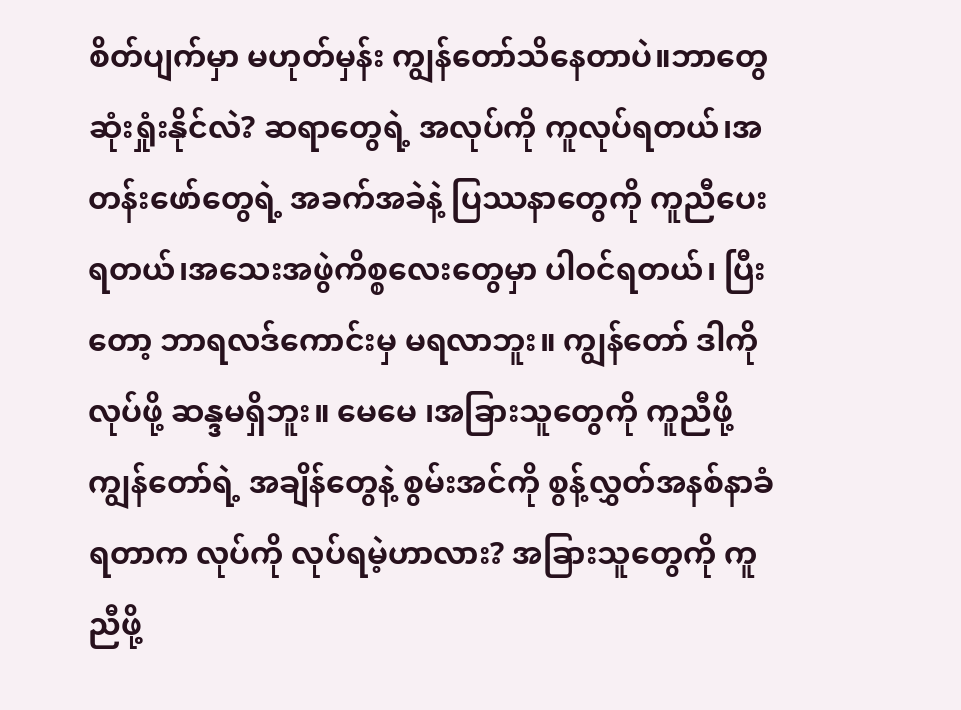စိတ်ပျက်မှာ မဟုတ်မှန်း ကျွန်တော်သိနေတာပဲ။ဘာတွေ ဆုံးရှုံးနိုင်လဲ? ဆရာတွေရဲ့ အလုပ်ကို ကူလုပ်ရတယ်၊အတန်းဖော်တွေရဲ့ အခက်အခဲနဲ့ ပြဿနာတွေကို ကူညီပေးရတယ်၊အသေးအဖွဲကိစ္စလေးတွေမှာ ပါဝင်ရတယ်၊ ပြီးတော့ ဘာရလဒ်ကောင်းမှ မရလာဘူး။ ကျွန်တော် ဒါကို လုပ်ဖို့ ဆန္ဒမရှိဘူး။ မေမေ ၊အခြားသူတွေကို ကူညီဖို့ ကျွန်တော်ရဲ့ အချိန်တွေနဲ့ စွမ်းအင်ကို စွန့်လွှတ်အနစ်နာခံရတာက လုပ်ကို လုပ်ရမဲ့ဟာလား? အခြားသူတွေကို ကူညီဖို့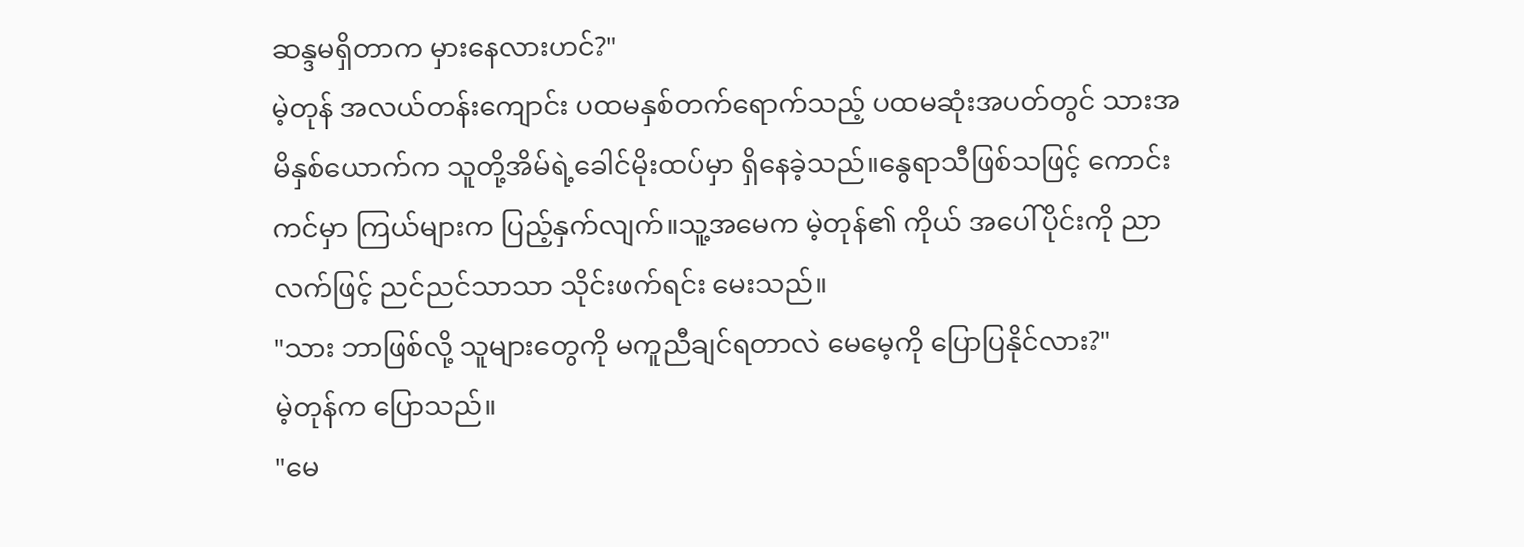ဆန္ဒမရှိတာက မှားနေလားဟင်?"
မဲ့တုန် အလယ်တန်းကျောင်း ပထမနှစ်တက်ရောက်သည့် ပထမဆုံးအပတ်တွင် သားအမိနှစ်ယောက်က သူတို့အိမ်ရဲ့ခေါင်မိုးထပ်မှာ ရှိနေခဲ့သည်။နွေရာသီဖြစ်သဖြင့် ကောင်းကင်မှာ ကြယ်များက ပြည့်နှက်လျက်။သူ့အမေက မဲ့တုန်၏ ကိုယ် အပေါ်ပိုင်းကို ညာလက်ဖြင့် ညင်ညင်သာသာ သိုင်းဖက်ရင်း မေးသည်။
"သား ဘာဖြစ်လို့ သူများတွေကို မကူညီချင်ရတာလဲ မေမေ့ကို ပြောပြနိုင်လား?"
မဲ့တုန်က ပြောသည်။
"မေ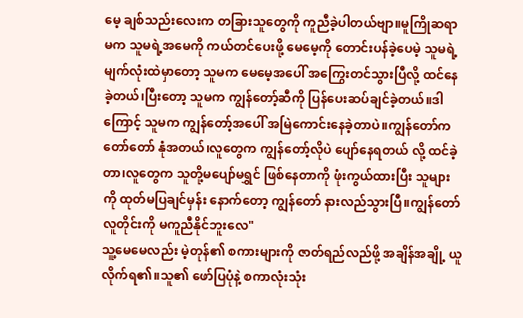မေ့ ချစ်သည်းလေးက တခြားသူတွေကို ကူညီခဲ့ပါတယ်ဗျာ။မူကြိုဆရာမက သူမရဲ့အမေကို ကယ်တင်ပေးဖို့ မေမေ့ကို တောင်းပန်ခဲ့ပေမဲ့ သူမရဲ့ မျက်လုံးထဲမှာတော့ သူမက မေမေ့အပေါ် အကြွေးတင်သွားပြီလို့ ထင်နေခဲ့တယ်၊ပြီးတော့ သူမက ကျွန်တော့်ဆီကို ပြန်ပေးဆပ်ချင်ခဲ့တယ်။ဒါကြောင့် သူမက ကျွန်တော့်အပေါ် အမြဲကောင်းနေခဲ့တာပဲ။ကျွန်တော်က တော်တော် နုံအတယ်၊လူတွေက ကျွန်တော့်လိုပဲ ပျော်နေရတယ် လို့ ထင်ခဲ့တာ၊လူတွေက သူတို့မပျော်မရွှင် ဖြစ်နေတာကို ဖုံးကွယ်ထားပြီး သူများကို ထုတ်မပြချင်မှန်း နောက်တော့ ကျွန်တော် နားလည်သွားပြီ။ကျွန်တော် လူတိုင်းကို မကူညီနိုင်ဘူးလေ"
သူ့မေမေလည်း မဲ့တုန်၏ စကားများကို ဇာတ်ရည်လည်ဖို့ အချိန်အချို့ ယူလိုက်ရ၏။သူ၏ ဖော်ပြပုံနဲ့ စကာလုံးသုံး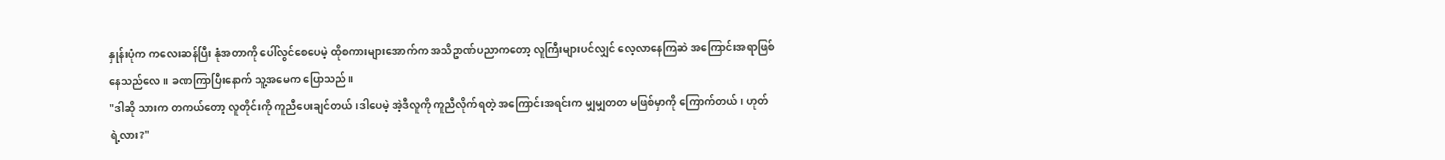နှုန်းပုံက ကလေးဆန်ပြီး နုံအတာကို ပေါ်လွင်စေပေမဲ့ ထိုစကားများအောက်က အသိဥာဏ်ပညာကတော့ လူကြီးများပင်လျှင် လေ့လာနေကြဆဲ အကြောင်းအရာဖြစ်နေသည်လေ။ ခဏကြာပြီးနောက် သူ့အမေက ပြောသည်။
"ဒါဆို သားက တကယ်တော့ လူတိုင်းကို ကူညီပေးချင်တယ်၊ဒါပေမဲ့ အဲ့ဒီလူကို ကူညီလိုက်ရတဲ့ အကြောင်းအရင်းက မျှမျှတတ မဖြစ်မှာကို ကြောက်တယ်၊ ဟုတ်ရဲ့လား?"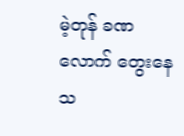မဲ့တုန် ခဏလောက် တွေးနေသ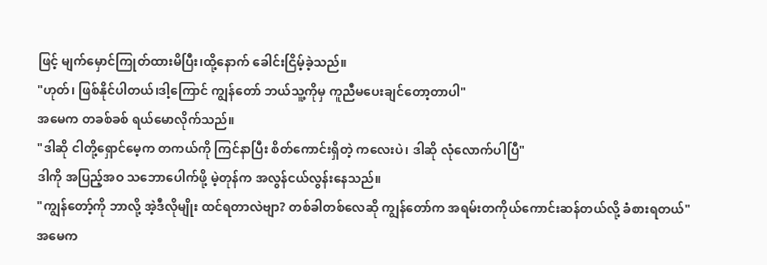ဖြင့် မျက်မှောင်ကြုတ်ထားမိပြီး၊ထို့နောက် ခေါင်းငြိမ့်ခဲ့သည်။
"ဟုတ်၊ ဖြစ်နိုင်ပါတယ်၊ဒါ့ကြောင် ကျွန်တော် ဘယ်သူ့ကိုမှ ကူညီမပေးချင်တော့တာပါ"
အမေက တခစ်ခစ် ရယ်မောလိုက်သည်။
"ဒါဆို ငါတို့ရှောင်မေ့က တကယ်ကို ကြင်နာပြီး စိတ်ကောင်းရှိတဲ့ ကလေးပဲ၊ ဒါဆို လုံလောက်ပါပြီ"
ဒါကို အပြည့်အဝ သဘောပေါက်ဖို့ မဲ့တုန်က အလွန်ငယ်လွန်းနေသည်။
"ကျွန်တော့်ကို ဘာလို့ အဲ့ဒီလိုမျိုး ထင်ရတာလဲဗျာ? တစ်ခါတစ်လေဆို ကျွန်တော်က အရမ်းတကိုယ်ကောင်းဆန်တယ်လို့ ခံစားရတယ်"
အမေက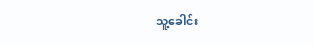သူ့ခေါင်း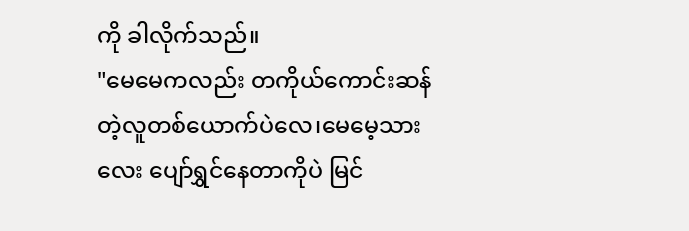ကို ခါလိုက်သည်။
"မေမေကလည်း တကိုယ်ကောင်းဆန်တဲ့လူတစ်ယောက်ပဲလေ၊မေမေ့သားလေး ပျော်ရွှင်နေတာကိုပဲ မြင်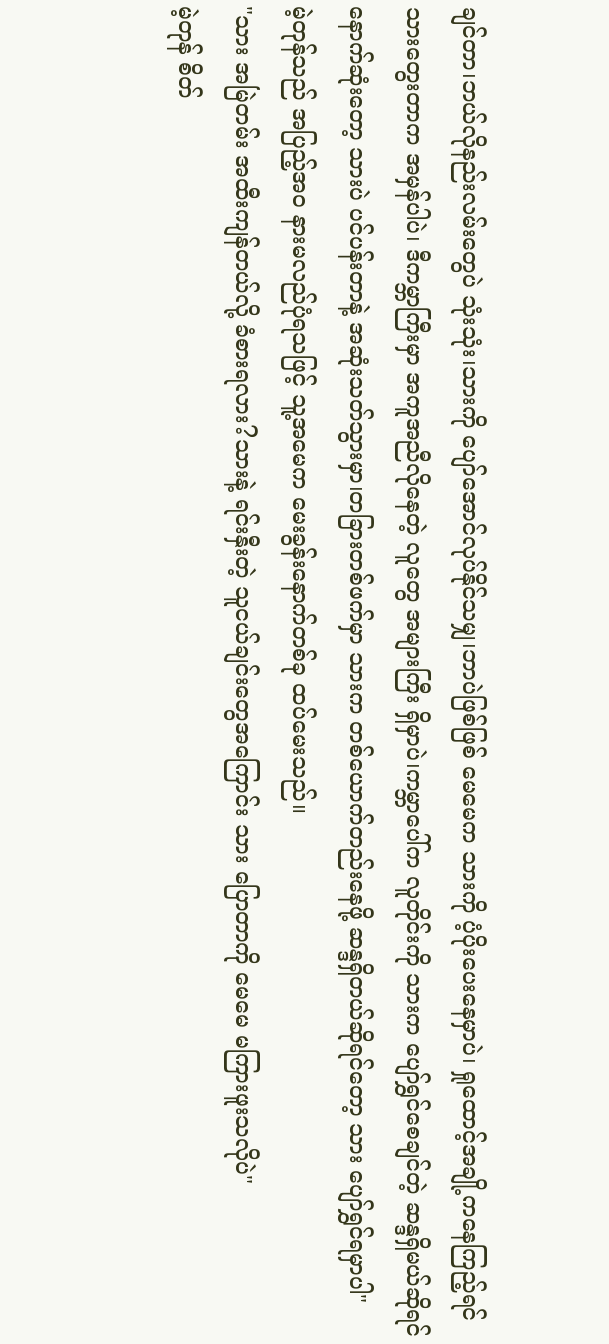ချင်တာ၊ဘယ်လိုနည်းလမ်းတွေပဲ သုံးသုံး၊သားကို ပျော်အောင်လုပ်နိုင်သမျှ၊ဘာပဲဖြစ်ဖြစ် မေမေက သားကို ပံ့ပိုးပေးနေမှာပဲ၊ ရှုထောင့်အချို့ကနေကြည့်ရင် သားတွေးတာက အမှန်ပါပဲ၊ ဒီကမ္ဘာကြီးမှာ အကူအညီလိုနေတဲ့ လူတွေ အများကြီး ရှိမှာပဲ၊ကမ္ဘာပေါ်က လူတိုင်းကို သားက ပျော်ရွှင်စေချင်တဲ့ ဆန္ဒရှိမယ်ဆိုရင် နောက်ဆုံးတော့ သားပဲ ပင်ပန်းတာနဲ့ အဆုံးသတ်သွားမှာ၊တခြားတစ်ဖက်မှာ သားက တစ်ယောက်တည်းနေဖို့ ဆန္ဒရှိတယ်ဆိုရင်တော့ သား ပျော်ရွှင်ရမှာပါ"
မဲ့တုန်သည် အပြည့်အဝ နားမလည်ပုံရသဖြင့် သူ့အမေက မေးခွန်းနောက်တစ်ခု ထပ်မေးသည်။
"သား အမြဲတမ်း အထီးကျန်တယ်လို့ ခံစားရလား?သားနဲ့ ရင်းနှီးတဲ့ သူငယ်ချင်းတွေအကြောင်း သား ပြောတာကို မေမေ မကြားဖူးသလိုပဲ"
မဲ့တုန် စိတ်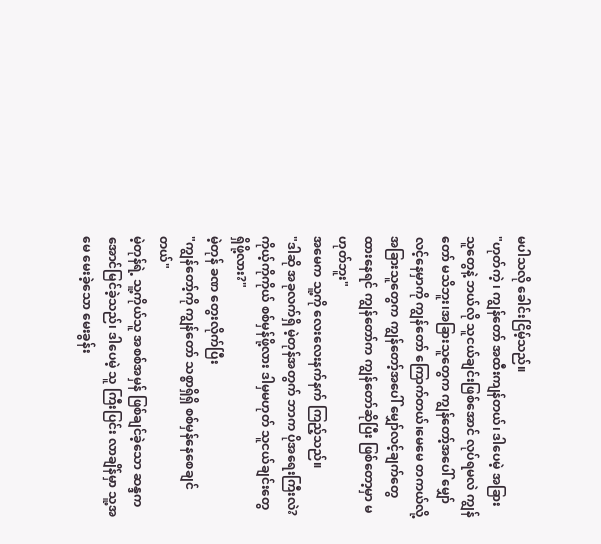မပါသလို ခေါင်းငြိမ့်သည်။
"ဟုတ်ကဲ့ ၊ ကျွန်တော် အထီးကျန်တယ်၊ ဒါပေမဲ့ အခြားသူတွေနဲ့ ဘယ်လို သူငယ်ချင်းဖြစ်အောင် လုပ်ရမလဲ ကျွန်တော် မသိဘူး၊အခြားသူတွေက ကျွန်တော့်အပေါ် မျှော်လင့်နေမှာကို ကျွန်တော် ကြောက်တယ်၊မေမေ တကယ်လို့ အခြားသူတွေက ကျွန်တော့်အပေါ် မျှော်လင့်ချက်တွေထားနေရင် ကျွန်တော်က ကျွန်တော်ဆိုပြီး ဖြစ်တော့မှာ မဟုတ်ဘူး"
အမေက သူ့ကို လေးလေးနက်နက် ကြည့်သည်။
"ဒါဆို အခုလက်ရှိ မဲ့တုန်အတွက် ဘာက ပိုအရေးကြီးလဲ? ကိုယ့်ကိုကိုယ် စစ်မှန်ဖို့လား ဒါမှမဟုတ် သူငယ်ချင်းတွေ ရှိဖို့လား?"
မဲ့တုန် ခဏ တွေးလိုက်ပြီး
"ကျွန်တော့်ကို ကျွန်တော် သစ္စာရှိရှိ စစ်မှန်နေစေချင်တယ်"
မဲ့တုန်ရဲ့ သူ့ကိုယ်သူ အစစ်အမှန် ဖြစ်ချင်ခဲ့သော ဆန္ဒက အောင်မြင်ခဲ့သည်၊ ဒါပေမဲ့ သူ ကြီးပြင်း လာချိန်မှာ သူ့အမေ မေးခဲ့သော မေးခွန်း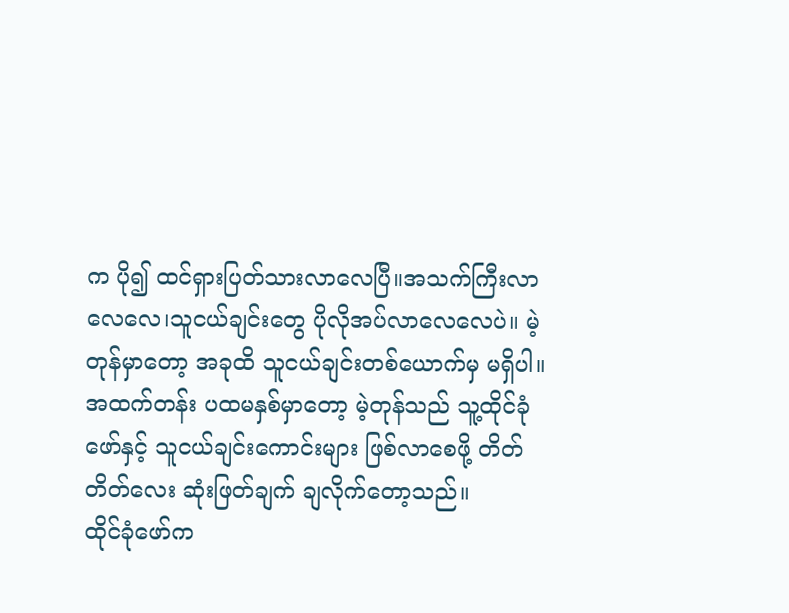က ပို၍ ထင်ရှားပြတ်သားလာလေပြီ။အသက်ကြီးလာလေလေ၊သူငယ်ချင်းတွေ ပိုလိုအပ်လာလေလေပဲ။ မဲ့တုန်မှာတော့ အခုထိ သူငယ်ချင်းတစ်ယောက်မှ မရှိပါ။
အထက်တန်း ပထမနှစ်မှာတော့ မဲ့တုန်သည် သူ့ထိုင်ခုံဖော်နှင့် သူငယ်ချင်းကောင်းများ ဖြစ်လာစေဖို့ တိတ်တိတ်လေး ဆုံးဖြတ်ချက် ချလိုက်တော့သည်။
ထိုင်ခုံဖော်က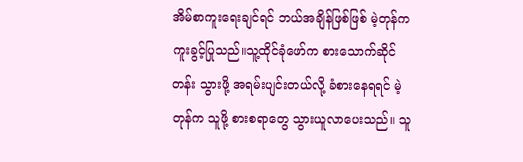အိမ်စာကူးရေးချင်ရင် ဘယ်အချိန်ဖြစ်ဖြစ် မဲ့တုန်က ကူးခွင့်ပြုသည်။သူ့ထိုင်ခုံဖော်က စားသောက်ဆိုင်တန်း သွားဖို့ အရမ်းပျင်းတယ်လို့ ခံစားနေရရင် မဲ့တုန်က သူဖို့ စားစရာတွေ သွားယူလာပေးသည်။ သူ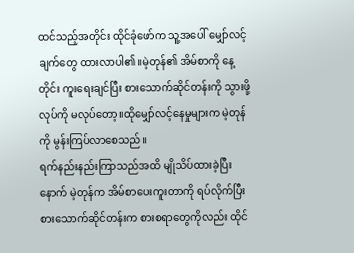ထင်သည့်အတိုင်း ထိုင်ခုံဖော်က သူ့အပေါ် မျှော်လင့်ချက်တွေ ထားလာပါ၏။မဲ့တုန်၏ အိမ်စာကို နေ့တိုင်း ကူးရေးချင်ပြီး စားသောက်ဆိုင်တန်းကို သွားဖို့ လုပ်ကို မလုပ်တော့။ထိုမျှော်လင့်နေမှုများက မဲ့တုန်ကို မွန်းကြပ်လာစေသည်။
ရက်နည်းနည်းကြာသည်အထိ မျိုသိပ်ထားခဲ့ပြီးနောက် မဲ့တုန်က အိမ်စာပေးကူးတာကို ရပ်လိုက်ပြီး စားသောက်ဆိုင်တန်းက စားစရာတွေကိုလည်း ထိုင်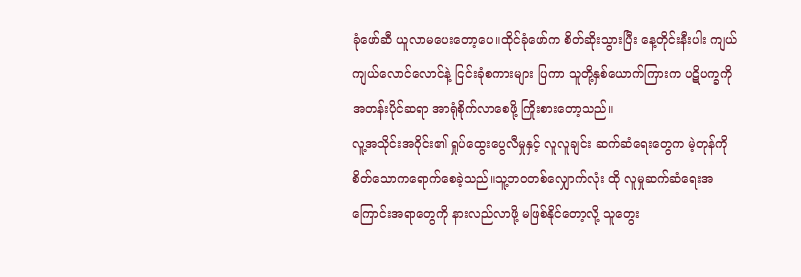ခုံဖော်ဆီ ယူလာမပေးတော့ပေ။ထိုင်ခုံဖော်က စိတ်ဆိုးသွားပြီး နေ့တိုင်းနီးပါး ကျယ်ကျယ်လောင်လောင်နဲ့ ငြင်းခုံစကားများ ပြကာ သူတို့နှစ်ယောက်ကြားက ပဋိပက္ခကို အတန်းပိုင်ဆရာ အာရုံစိုက်လာစေဖို့ ကြိုးစားတော့သည်။
လူ့အသိုင်းအဝိုင်း၏ ရှုပ်ထွေးပွေလီမှုနှင့် လူလူချင်း ဆက်ဆံရေးတွေက မဲ့တုန်ကို စိတ်သောကရောက်စေခဲ့သည်။သူ့ဘဝတစ်လျှောက်လုံး ထို လူမှုဆက်ဆံရေးအကြောင်းအရာတွေကို နားလည်လာဖို့ မဖြစ်နိုင်တော့လို့ သူတွေး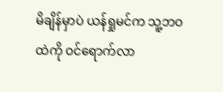မိချိန်မှာပဲ ယန်ရှုမင်က သူ့ဘဝထဲကို ဝင်ရောက်လာ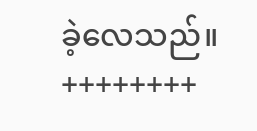ခဲ့လေသည်။
++++++++